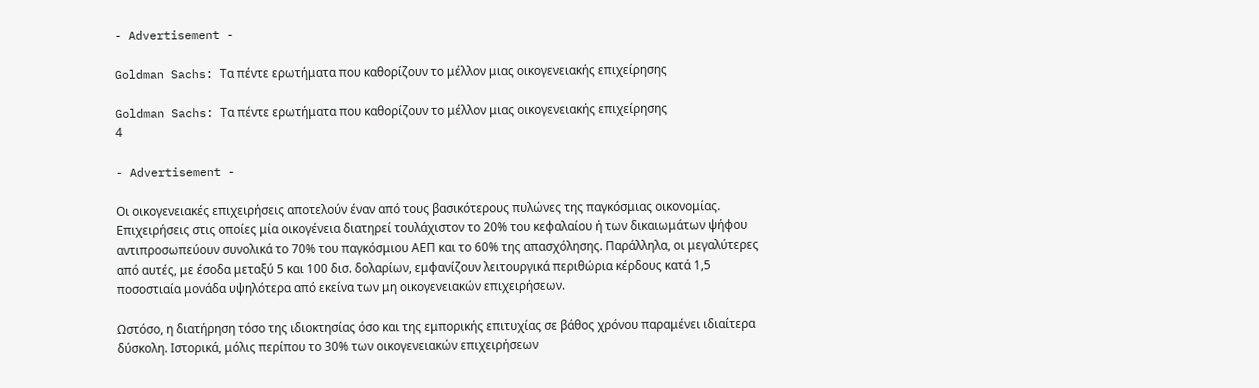- Advertisement -

Goldman Sachs: Τα πέντε ερωτήματα που καθορίζουν το μέλλον μιας οικογενειακής επιχείρησης

Goldman Sachs: Τα πέντε ερωτήματα που καθορίζουν το μέλλον μιας οικογενειακής επιχείρησης
4

- Advertisement -

Οι οικογενειακές επιχειρήσεις αποτελούν έναν από τους βασικότερους πυλώνες της παγκόσμιας οικονομίας. Επιχειρήσεις στις οποίες μία οικογένεια διατηρεί τουλάχιστον το 20% του κεφαλαίου ή των δικαιωμάτων ψήφου αντιπροσωπεύουν συνολικά το 70% του παγκόσμιου ΑΕΠ και το 60% της απασχόλησης. Παράλληλα, οι μεγαλύτερες από αυτές, με έσοδα μεταξύ 5 και 100 δισ. δολαρίων, εμφανίζουν λειτουργικά περιθώρια κέρδους κατά 1,5 ποσοστιαία μονάδα υψηλότερα από εκείνα των μη οικογενειακών επιχειρήσεων.

Ωστόσο, η διατήρηση τόσο της ιδιοκτησίας όσο και της εμπορικής επιτυχίας σε βάθος χρόνου παραμένει ιδιαίτερα δύσκολη. Ιστορικά, μόλις περίπου το 30% των οικογενειακών επιχειρήσεων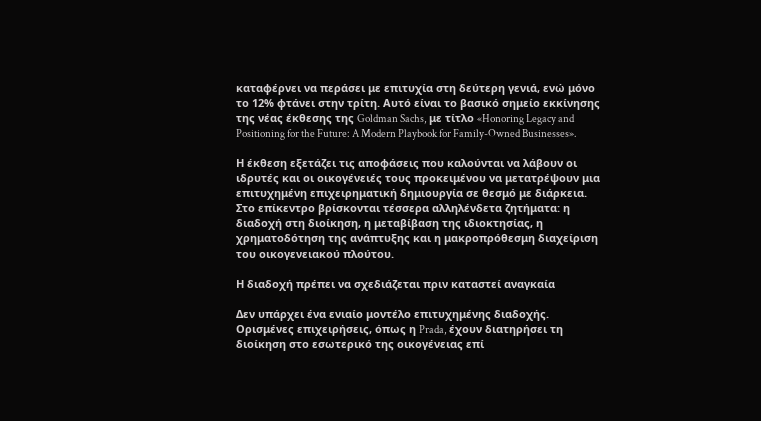καταφέρνει να περάσει με επιτυχία στη δεύτερη γενιά, ενώ μόνο το 12% φτάνει στην τρίτη. Αυτό είναι το βασικό σημείο εκκίνησης της νέας έκθεσης της Goldman Sachs, με τίτλο «Honoring Legacy and Positioning for the Future: A Modern Playbook for Family-Owned Businesses».

Η έκθεση εξετάζει τις αποφάσεις που καλούνται να λάβουν οι ιδρυτές και οι οικογένειές τους προκειμένου να μετατρέψουν μια επιτυχημένη επιχειρηματική δημιουργία σε θεσμό με διάρκεια. Στο επίκεντρο βρίσκονται τέσσερα αλληλένδετα ζητήματα: η διαδοχή στη διοίκηση, η μεταβίβαση της ιδιοκτησίας, η χρηματοδότηση της ανάπτυξης και η μακροπρόθεσμη διαχείριση του οικογενειακού πλούτου.

Η διαδοχή πρέπει να σχεδιάζεται πριν καταστεί αναγκαία

Δεν υπάρχει ένα ενιαίο μοντέλο επιτυχημένης διαδοχής. Ορισμένες επιχειρήσεις, όπως η Prada, έχουν διατηρήσει τη διοίκηση στο εσωτερικό της οικογένειας επί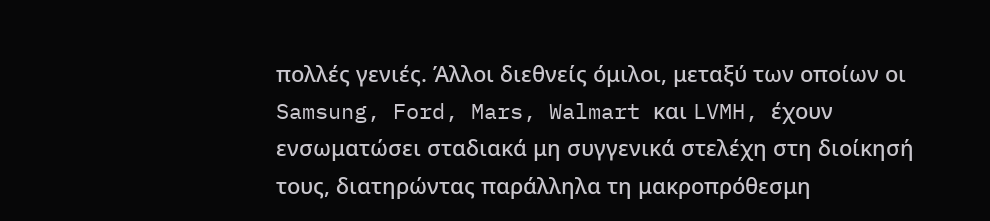πολλές γενιές. Άλλοι διεθνείς όμιλοι, μεταξύ των οποίων οι Samsung, Ford, Mars, Walmart και LVMH, έχουν ενσωματώσει σταδιακά μη συγγενικά στελέχη στη διοίκησή τους, διατηρώντας παράλληλα τη μακροπρόθεσμη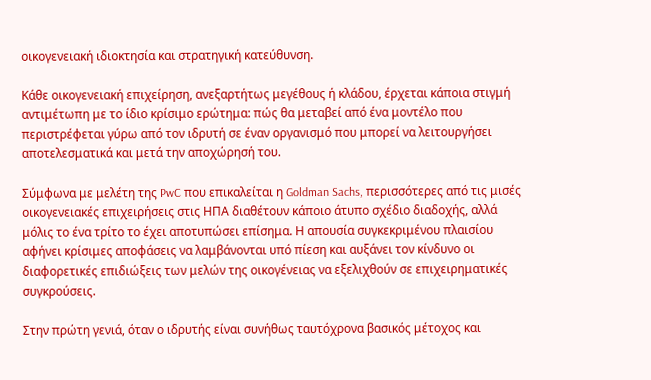οικογενειακή ιδιοκτησία και στρατηγική κατεύθυνση.

Κάθε οικογενειακή επιχείρηση, ανεξαρτήτως μεγέθους ή κλάδου, έρχεται κάποια στιγμή αντιμέτωπη με το ίδιο κρίσιμο ερώτημα: πώς θα μεταβεί από ένα μοντέλο που περιστρέφεται γύρω από τον ιδρυτή σε έναν οργανισμό που μπορεί να λειτουργήσει αποτελεσματικά και μετά την αποχώρησή του.

Σύμφωνα με μελέτη της PwC που επικαλείται η Goldman Sachs, περισσότερες από τις μισές οικογενειακές επιχειρήσεις στις ΗΠΑ διαθέτουν κάποιο άτυπο σχέδιο διαδοχής, αλλά μόλις το ένα τρίτο το έχει αποτυπώσει επίσημα. Η απουσία συγκεκριμένου πλαισίου αφήνει κρίσιμες αποφάσεις να λαμβάνονται υπό πίεση και αυξάνει τον κίνδυνο οι διαφορετικές επιδιώξεις των μελών της οικογένειας να εξελιχθούν σε επιχειρηματικές συγκρούσεις.

Στην πρώτη γενιά, όταν ο ιδρυτής είναι συνήθως ταυτόχρονα βασικός μέτοχος και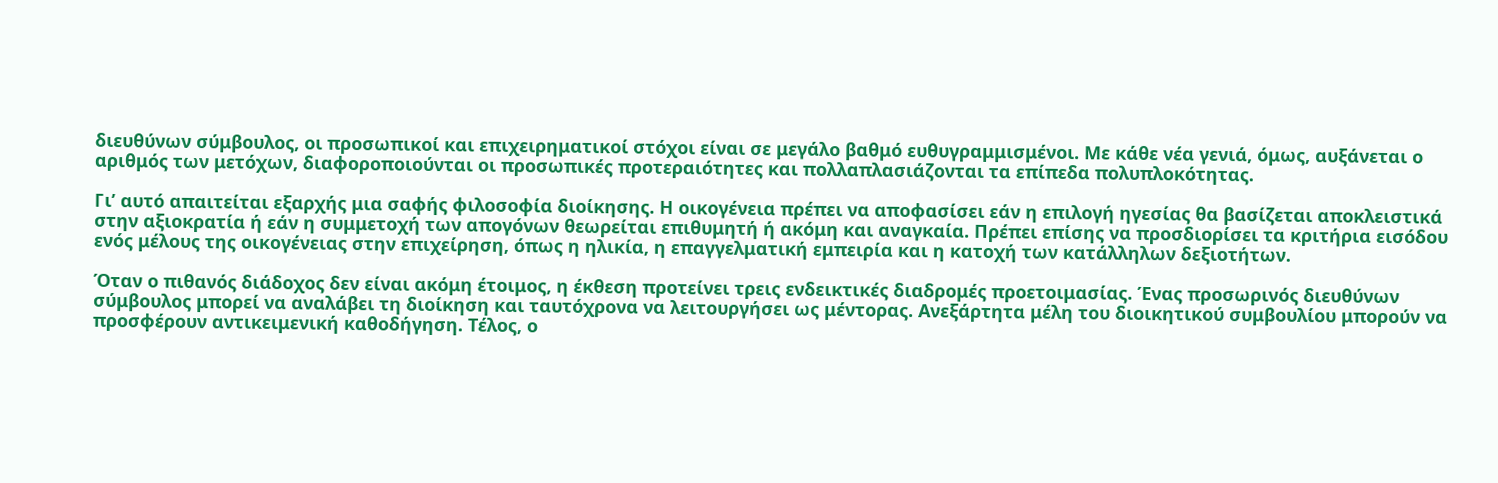διευθύνων σύμβουλος, οι προσωπικοί και επιχειρηματικοί στόχοι είναι σε μεγάλο βαθμό ευθυγραμμισμένοι. Με κάθε νέα γενιά, όμως, αυξάνεται ο αριθμός των μετόχων, διαφοροποιούνται οι προσωπικές προτεραιότητες και πολλαπλασιάζονται τα επίπεδα πολυπλοκότητας.

Γι’ αυτό απαιτείται εξαρχής μια σαφής φιλοσοφία διοίκησης. Η οικογένεια πρέπει να αποφασίσει εάν η επιλογή ηγεσίας θα βασίζεται αποκλειστικά στην αξιοκρατία ή εάν η συμμετοχή των απογόνων θεωρείται επιθυμητή ή ακόμη και αναγκαία. Πρέπει επίσης να προσδιορίσει τα κριτήρια εισόδου ενός μέλους της οικογένειας στην επιχείρηση, όπως η ηλικία, η επαγγελματική εμπειρία και η κατοχή των κατάλληλων δεξιοτήτων.

Όταν ο πιθανός διάδοχος δεν είναι ακόμη έτοιμος, η έκθεση προτείνει τρεις ενδεικτικές διαδρομές προετοιμασίας. Ένας προσωρινός διευθύνων σύμβουλος μπορεί να αναλάβει τη διοίκηση και ταυτόχρονα να λειτουργήσει ως μέντορας. Ανεξάρτητα μέλη του διοικητικού συμβουλίου μπορούν να προσφέρουν αντικειμενική καθοδήγηση. Τέλος, ο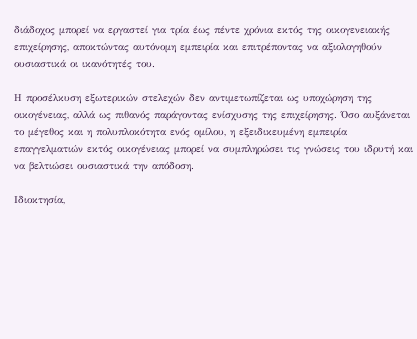διάδοχος μπορεί να εργαστεί για τρία έως πέντε χρόνια εκτός της οικογενειακής επιχείρησης, αποκτώντας αυτόνομη εμπειρία και επιτρέποντας να αξιολογηθούν ουσιαστικά οι ικανότητές του.

Η προσέλκυση εξωτερικών στελεχών δεν αντιμετωπίζεται ως υποχώρηση της οικογένειας, αλλά ως πιθανός παράγοντας ενίσχυσης της επιχείρησης. Όσο αυξάνεται το μέγεθος και η πολυπλοκότητα ενός ομίλου, η εξειδικευμένη εμπειρία επαγγελματιών εκτός οικογένειας μπορεί να συμπληρώσει τις γνώσεις του ιδρυτή και να βελτιώσει ουσιαστικά την απόδοση.

Ιδιοκτησία,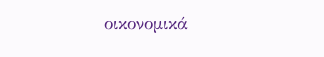οικονομικά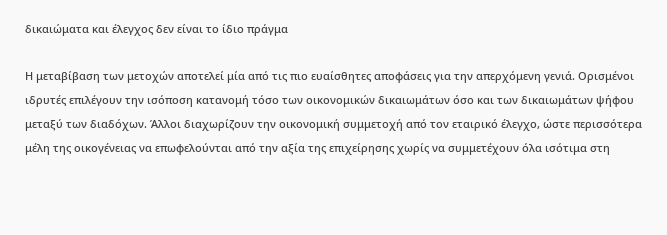δικαιώματα και έλεγχος δεν είναι το ίδιο πράγμα

Η μεταβίβαση των μετοχών αποτελεί μία από τις πιο ευαίσθητες αποφάσεις για την απερχόμενη γενιά. Ορισμένοι ιδρυτές επιλέγουν την ισόποση κατανομή τόσο των οικονομικών δικαιωμάτων όσο και των δικαιωμάτων ψήφου μεταξύ των διαδόχων. Άλλοι διαχωρίζουν την οικονομική συμμετοχή από τον εταιρικό έλεγχο, ώστε περισσότερα μέλη της οικογένειας να επωφελούνται από την αξία της επιχείρησης χωρίς να συμμετέχουν όλα ισότιμα στη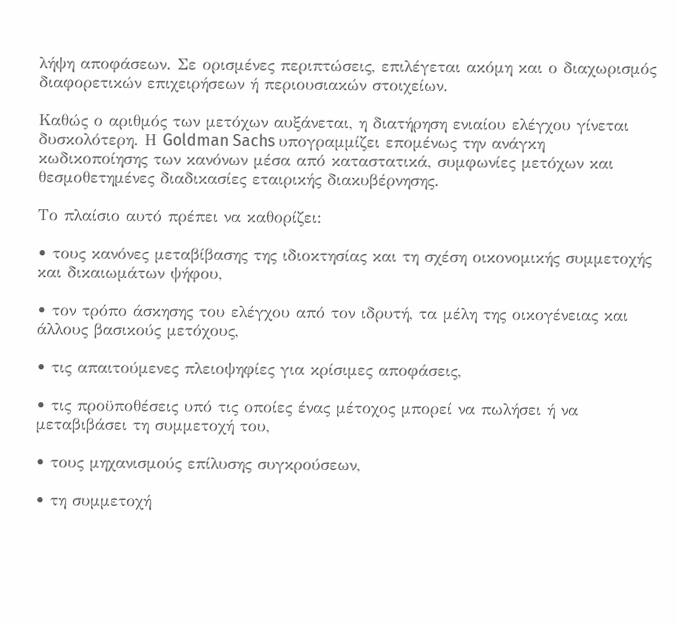λήψη αποφάσεων. Σε ορισμένες περιπτώσεις, επιλέγεται ακόμη και ο διαχωρισμός διαφορετικών επιχειρήσεων ή περιουσιακών στοιχείων.

Καθώς ο αριθμός των μετόχων αυξάνεται, η διατήρηση ενιαίου ελέγχου γίνεται δυσκολότερη. Η Goldman Sachs υπογραμμίζει επομένως την ανάγκη κωδικοποίησης των κανόνων μέσα από καταστατικά, συμφωνίες μετόχων και θεσμοθετημένες διαδικασίες εταιρικής διακυβέρνησης.

Το πλαίσιο αυτό πρέπει να καθορίζει:

• τους κανόνες μεταβίβασης της ιδιοκτησίας και τη σχέση οικονομικής συμμετοχής και δικαιωμάτων ψήφου,

• τον τρόπο άσκησης του ελέγχου από τον ιδρυτή, τα μέλη της οικογένειας και άλλους βασικούς μετόχους,

• τις απαιτούμενες πλειοψηφίες για κρίσιμες αποφάσεις,

• τις προϋποθέσεις υπό τις οποίες ένας μέτοχος μπορεί να πωλήσει ή να μεταβιβάσει τη συμμετοχή του,

• τους μηχανισμούς επίλυσης συγκρούσεων,

• τη συμμετοχή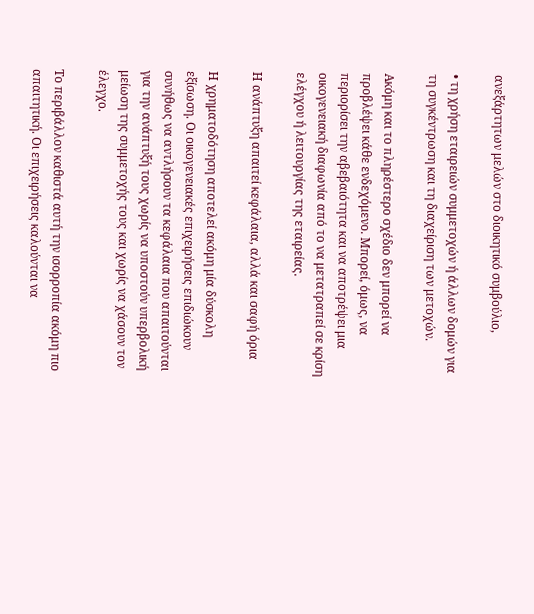ανεξάρτητων μελών στο διοικητικό συμβούλιο,

• τη χρήση εταιρειών συμμετοχών ή άλλων δομών για τη συγκέντρωση και τη διαχείριση των μετοχών.

Ακόμη και το πληρέστερο σχέδιο δεν μπορεί να προβλέψει κάθε ενδεχόμενο. Μπορεί, όμως, να περιορίσει την αβεβαιότητα και να αποτρέψει μια οικογενειακή διαφωνία από το να μετατραπεί σε κρίση ελέγχου ή λειτουργίας της εταιρείας.

Η ανάπτυξη απαιτεί κεφάλαια, αλλά και σαφή όρια

Η χρηματοδότηση αποτελεί ακόμη μία δύσκολη εξίσωση. Οι οικογενειακές επιχειρήσεις επιδιώκουν συνήθως να αντλήσουν τα κεφάλαια που απαιτούνται για την ανάπτυξή τους χωρίς να υποστούν υπερβολική μείωση της συμμετοχής τους και χωρίς να χάσουν τον έλεγχο.

Το περιβάλλον καθιστά αυτή την ισορροπία ακόμη πιο απαιτητική. Οι επιχειρήσεις καλούνται να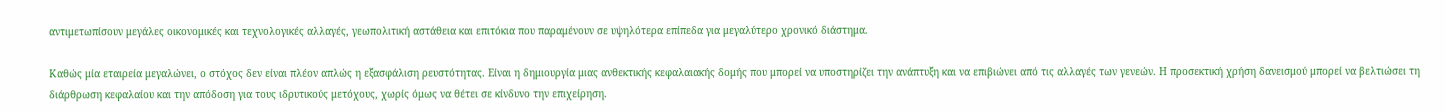αντιμετωπίσουν μεγάλες οικονομικές και τεχνολογικές αλλαγές, γεωπολιτική αστάθεια και επιτόκια που παραμένουν σε υψηλότερα επίπεδα για μεγαλύτερο χρονικό διάστημα.

Καθώς μία εταιρεία μεγαλώνει, ο στόχος δεν είναι πλέον απλώς η εξασφάλιση ρευστότητας. Είναι η δημιουργία μιας ανθεκτικής κεφαλαιακής δομής που μπορεί να υποστηρίζει την ανάπτυξη και να επιβιώνει από τις αλλαγές των γενεών. Η προσεκτική χρήση δανεισμού μπορεί να βελτιώσει τη διάρθρωση κεφαλαίου και την απόδοση για τους ιδρυτικούς μετόχους, χωρίς όμως να θέτει σε κίνδυνο την επιχείρηση.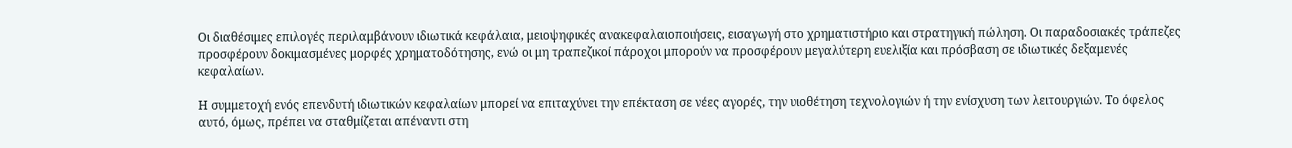Οι διαθέσιμες επιλογές περιλαμβάνουν ιδιωτικά κεφάλαια, μειοψηφικές ανακεφαλαιοποιήσεις, εισαγωγή στο χρηματιστήριο και στρατηγική πώληση. Οι παραδοσιακές τράπεζες προσφέρουν δοκιμασμένες μορφές χρηματοδότησης, ενώ οι μη τραπεζικοί πάροχοι μπορούν να προσφέρουν μεγαλύτερη ευελιξία και πρόσβαση σε ιδιωτικές δεξαμενές κεφαλαίων.

Η συμμετοχή ενός επενδυτή ιδιωτικών κεφαλαίων μπορεί να επιταχύνει την επέκταση σε νέες αγορές, την υιοθέτηση τεχνολογιών ή την ενίσχυση των λειτουργιών. Το όφελος αυτό, όμως, πρέπει να σταθμίζεται απέναντι στη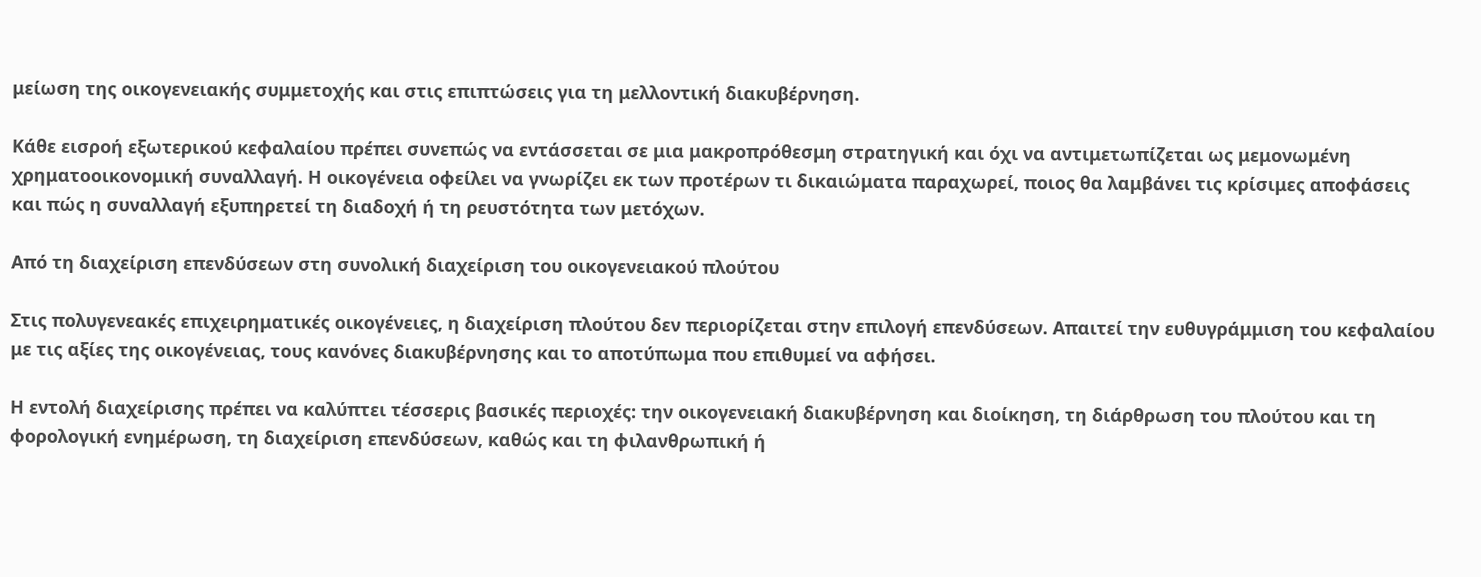μείωση της οικογενειακής συμμετοχής και στις επιπτώσεις για τη μελλοντική διακυβέρνηση.

Κάθε εισροή εξωτερικού κεφαλαίου πρέπει συνεπώς να εντάσσεται σε μια μακροπρόθεσμη στρατηγική και όχι να αντιμετωπίζεται ως μεμονωμένη χρηματοοικονομική συναλλαγή. Η οικογένεια οφείλει να γνωρίζει εκ των προτέρων τι δικαιώματα παραχωρεί, ποιος θα λαμβάνει τις κρίσιμες αποφάσεις και πώς η συναλλαγή εξυπηρετεί τη διαδοχή ή τη ρευστότητα των μετόχων.

Από τη διαχείριση επενδύσεων στη συνολική διαχείριση του οικογενειακού πλούτου

Στις πολυγενεακές επιχειρηματικές οικογένειες, η διαχείριση πλούτου δεν περιορίζεται στην επιλογή επενδύσεων. Απαιτεί την ευθυγράμμιση του κεφαλαίου με τις αξίες της οικογένειας, τους κανόνες διακυβέρνησης και το αποτύπωμα που επιθυμεί να αφήσει.

Η εντολή διαχείρισης πρέπει να καλύπτει τέσσερις βασικές περιοχές: την οικογενειακή διακυβέρνηση και διοίκηση, τη διάρθρωση του πλούτου και τη φορολογική ενημέρωση, τη διαχείριση επενδύσεων, καθώς και τη φιλανθρωπική ή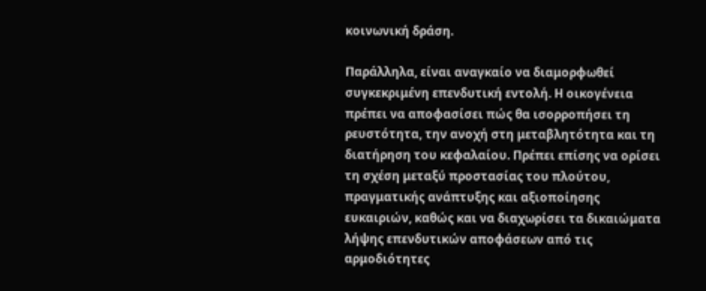κοινωνική δράση.

Παράλληλα, είναι αναγκαίο να διαμορφωθεί συγκεκριμένη επενδυτική εντολή. Η οικογένεια πρέπει να αποφασίσει πώς θα ισορροπήσει τη ρευστότητα, την ανοχή στη μεταβλητότητα και τη διατήρηση του κεφαλαίου. Πρέπει επίσης να ορίσει τη σχέση μεταξύ προστασίας του πλούτου, πραγματικής ανάπτυξης και αξιοποίησης ευκαιριών, καθώς και να διαχωρίσει τα δικαιώματα λήψης επενδυτικών αποφάσεων από τις αρμοδιότητες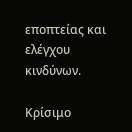εποπτείας και ελέγχου κινδύνων.

Κρίσιμο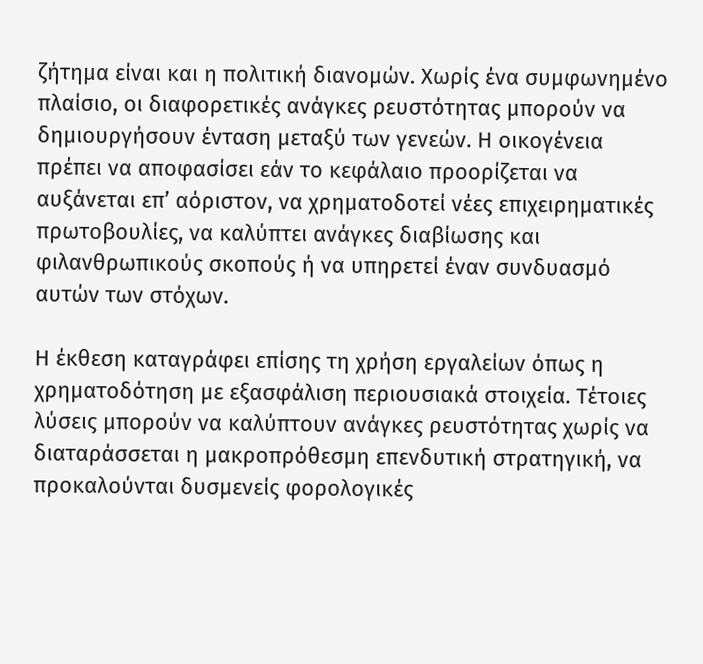ζήτημα είναι και η πολιτική διανομών. Χωρίς ένα συμφωνημένο πλαίσιο, οι διαφορετικές ανάγκες ρευστότητας μπορούν να δημιουργήσουν ένταση μεταξύ των γενεών. Η οικογένεια πρέπει να αποφασίσει εάν το κεφάλαιο προορίζεται να αυξάνεται επ’ αόριστον, να χρηματοδοτεί νέες επιχειρηματικές πρωτοβουλίες, να καλύπτει ανάγκες διαβίωσης και φιλανθρωπικούς σκοπούς ή να υπηρετεί έναν συνδυασμό αυτών των στόχων.

Η έκθεση καταγράφει επίσης τη χρήση εργαλείων όπως η χρηματοδότηση με εξασφάλιση περιουσιακά στοιχεία. Τέτοιες λύσεις μπορούν να καλύπτουν ανάγκες ρευστότητας χωρίς να διαταράσσεται η μακροπρόθεσμη επενδυτική στρατηγική, να προκαλούνται δυσμενείς φορολογικές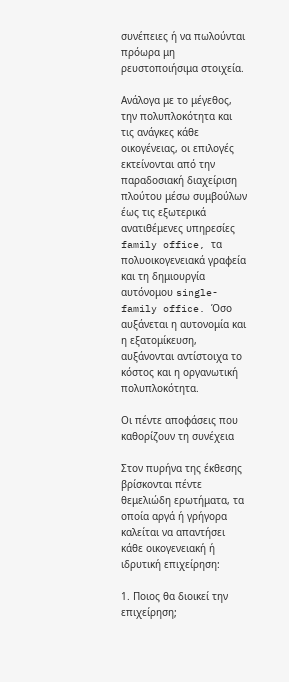συνέπειες ή να πωλούνται πρόωρα μη ρευστοποιήσιμα στοιχεία.

Ανάλογα με το μέγεθος, την πολυπλοκότητα και τις ανάγκες κάθε οικογένειας, οι επιλογές εκτείνονται από την παραδοσιακή διαχείριση πλούτου μέσω συμβούλων έως τις εξωτερικά ανατιθέμενες υπηρεσίες family office, τα πολυοικογενειακά γραφεία και τη δημιουργία αυτόνομου single-family office. Όσο αυξάνεται η αυτονομία και η εξατομίκευση, αυξάνονται αντίστοιχα το κόστος και η οργανωτική πολυπλοκότητα.

Οι πέντε αποφάσεις που καθορίζουν τη συνέχεια

Στον πυρήνα της έκθεσης βρίσκονται πέντε θεμελιώδη ερωτήματα, τα οποία αργά ή γρήγορα καλείται να απαντήσει κάθε οικογενειακή ή ιδρυτική επιχείρηση:

1. Ποιος θα διοικεί την επιχείρηση;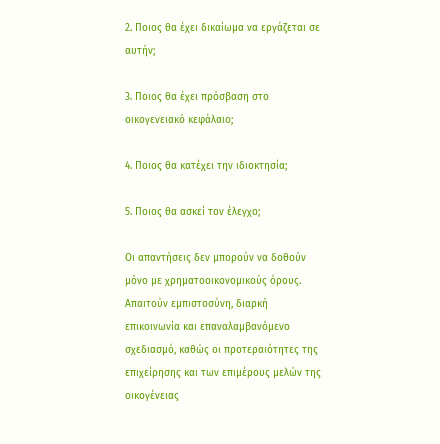2. Ποιος θα έχει δικαίωμα να εργάζεται σε αυτήν;

3. Ποιος θα έχει πρόσβαση στο οικογενειακό κεφάλαιο;

4. Ποιος θα κατέχει την ιδιοκτησία;

5. Ποιος θα ασκεί τον έλεγχο;

Οι απαντήσεις δεν μπορούν να δοθούν μόνο με χρηματοοικονομικούς όρους. Απαιτούν εμπιστοσύνη, διαρκή επικοινωνία και επαναλαμβανόμενο σχεδιασμό, καθώς οι προτεραιότητες της επιχείρησης και των επιμέρους μελών της οικογένειας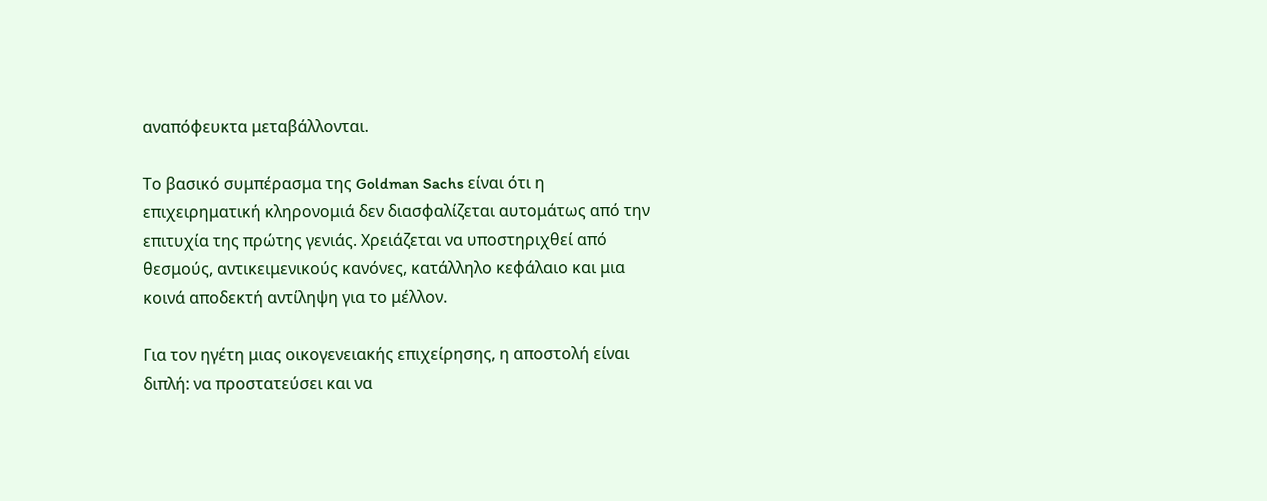αναπόφευκτα μεταβάλλονται.

Το βασικό συμπέρασμα της Goldman Sachs είναι ότι η επιχειρηματική κληρονομιά δεν διασφαλίζεται αυτομάτως από την επιτυχία της πρώτης γενιάς. Χρειάζεται να υποστηριχθεί από θεσμούς, αντικειμενικούς κανόνες, κατάλληλο κεφάλαιο και μια κοινά αποδεκτή αντίληψη για το μέλλον.

Για τον ηγέτη μιας οικογενειακής επιχείρησης, η αποστολή είναι διπλή: να προστατεύσει και να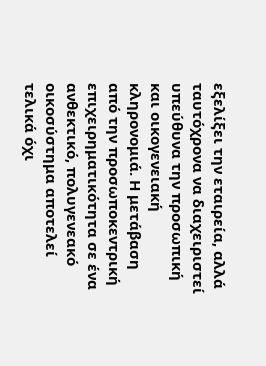εξελίξει την εταιρεία, αλλά ταυτόχρονα να διαχειριστεί υπεύθυνα την προσωπική και οικογενειακή κληρονομιά. Η μετάβαση από την προσωποκεντρική επιχειρηματικότητα σε ένα ανθεκτικό, πολυγενεακό οικοσύστημα αποτελεί τελικά όχι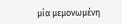μία μεμονωμένη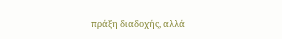πράξη διαδοχής, αλλά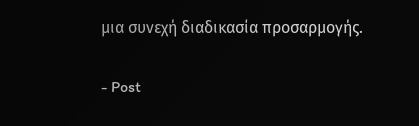μια συνεχή διαδικασία προσαρμογής.

- Post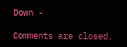Down -

Comments are closed.